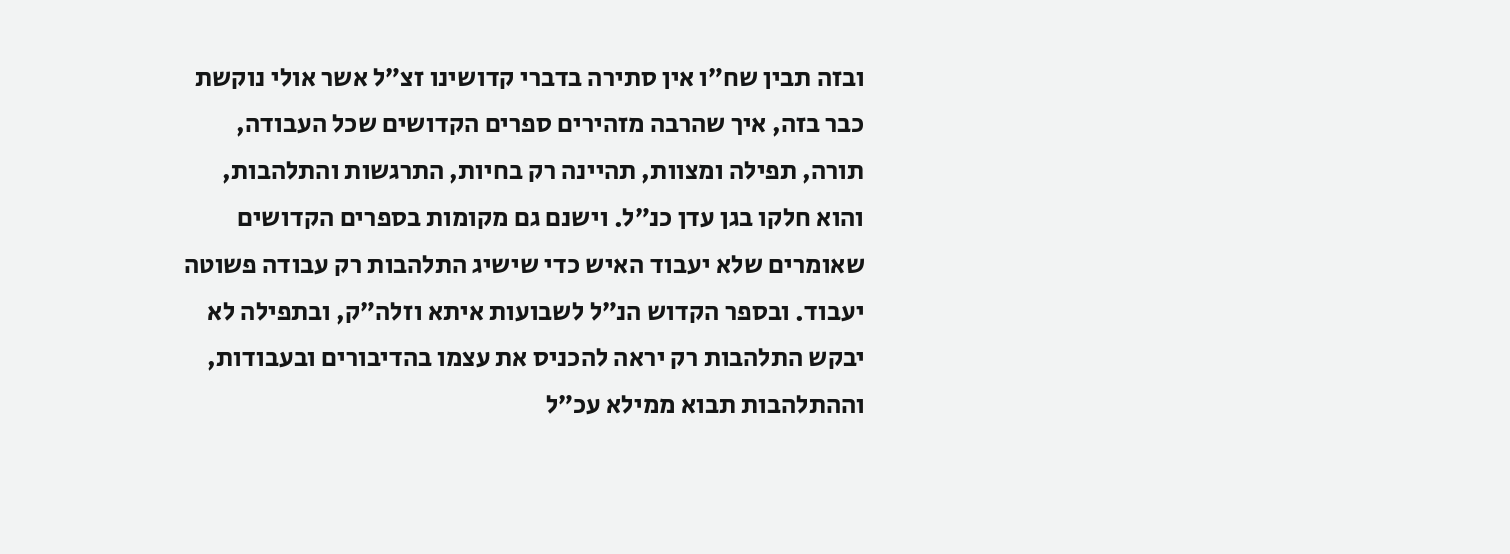ובזה תבין שח״ו אין סתירה בדברי קדושינו זצ״ל אשר אולי נוקשת כבר בזה, איך שהרבה מזהירים ספרים הקדושים שכל העבודה, תורה, תפילה ומצוות, תהיינה רק בחיות, התרגשות והתלהבות, והוא חלקו בגן עדן כנ״ל. וישנם גם מקומות בספרים הקדושים שאומרים שלא יעבוד האיש כדי שישיג התלהבות רק עבודה פשוטה יעבוד. ובספר הקדוש הנ״ל לשבועות איתא וזלה״ק, ובתפילה לא יבקש התלהבות רק יראה להכניס את עצמו בהדיבורים ובעבודות, וההתלהבות תבוא ממילא עכ״ל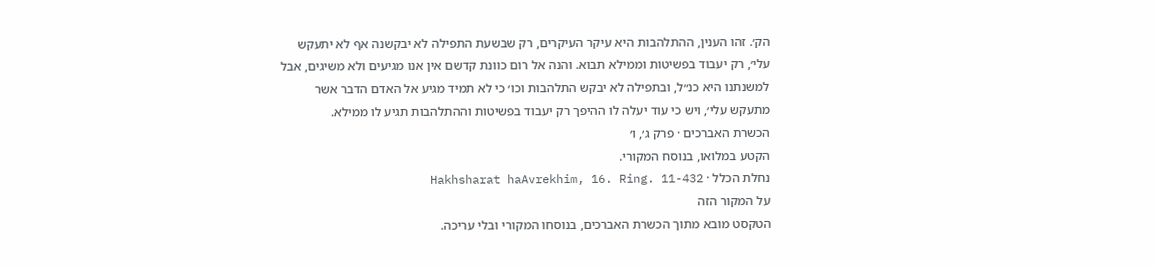הק׳. זהו הענין, ההתלהבות היא עיקר העיקרים, רק שבשעת התפילה לא יבקשנה אף לא יתעקש עלי׳, רק יעבוד בפשיטות וממילא תבוא. והנה אל רום כוונת קדשם אין אנו מגיעים ולא משיגים, אבל למשנתנו היא כנ״ל, ובתפילה לא יבקש התלהבות וכו׳ כי לא תמיד מגיע אל האדם הדבר אשר מתעקש עלי׳, ויש כי עוד יעלה לו ההיפך רק יעבוד בפשיטות וההתלהבות תגיע לו ממילא.
הכשרת האברכים · פרק ג׳, ו׳
הקטע במלואו, בנוסח המקורי.
נחלת הכלל · Hakhsharat haAvrekhim, 16. Ring. 11-432
על המקור הזה
הטקסט מובא מתוך הכשרת האברכים, בנוסחו המקורי ובלי עריכה.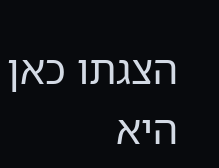הצגתו כאן היא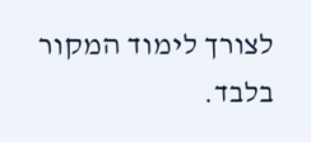לצורך לימוד המקור בלבד.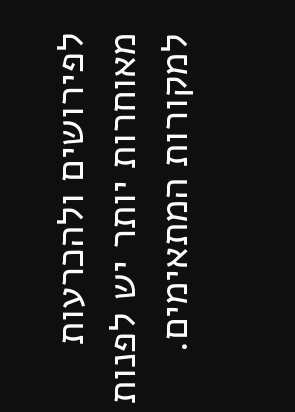לפירושים ולהכרעות מאוחרות יותר יש לפנות למקורות המתאימים.